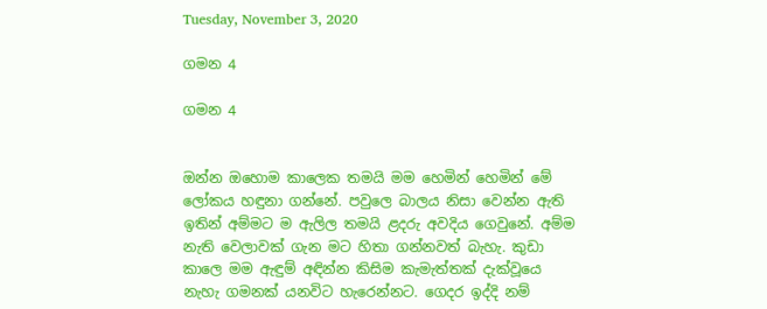Tuesday, November 3, 2020

ගමන 4

ගමන 4


ඔන්න ඔහොම කාලෙක තමයි මම හෙමින් හෙමින් මේ ලෝකය හඳුනා ගන්නේ. පවුලෙ බාලය නිසා වෙන්න ඇති ඉතින් අම්මට ම ඇලිල තමයි ළදරු අවදිය ගෙවුනේ. අම්ම නැති වෙලාවක් ගැන මට හිතා ගන්නවත් බැහැ. කුඩා කාලෙ මම ඇඳුම් ‍අඳින්න කිසිම කැමැත්තක් දැක්වූයෙ නැහැ ගමනක් යනවිට හැරෙන්නට. ගෙදර ඉද්දි නම්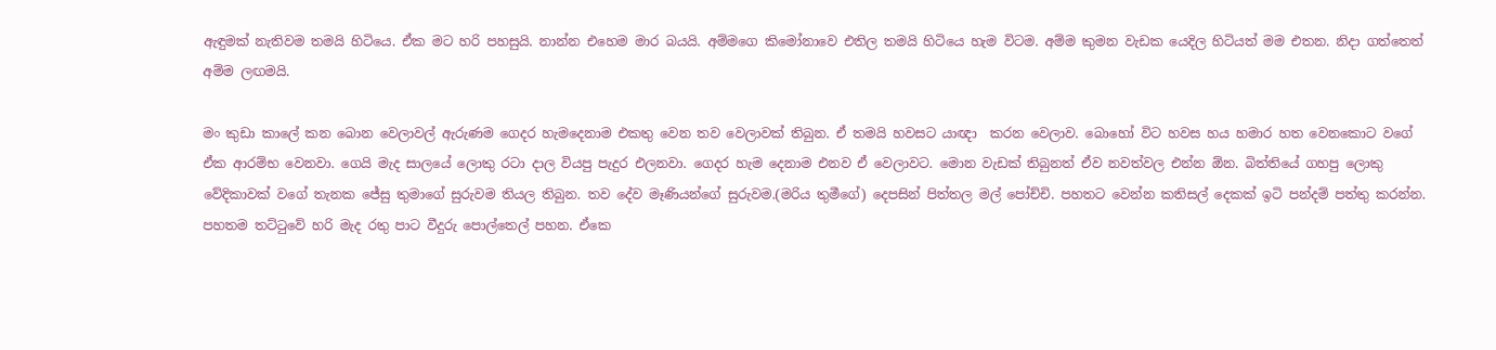ඇඳුමක් නැතිවම තමයි හිටියෙ. ඒක මට හරි පහසුයි. නාන්න එහෙම මාර බයයි. අම්මගෙ කිමෝනාවෙ එතිල තමයි හිටියෙ හැම විටම. අම්ම කුමන වැඩක යෙදිල හිටියත් මම එතන. නිදා ගත්තෙත් අම්ම ලඟමයි.

මං කුඩා කාලේ කන බොන වෙලාවල් ඇරුණම ගෙදර හැමදෙනාම එකතු වෙන තව වෙලාවක් තිබුන. ඒ තමයි හවසට යාඥා  කරන වෙලාව. බොහෝ විට හවස හය හමාර හත වෙනකොට වගේ ඒක ආරම්භ වෙනවා. ගෙයි මැද සාලයේ ලොකු රටා දාල වියපු පැදුර එලනවා. ගෙදර හැම දෙනාම එනව ඒ වෙලාවට. මොන වැඩක් තිබුනත් ඒව නවත්වල එන්න ඕන. බිත්තියේ ගහපු ලොකු වේදිකාවක් වගේ තැනක ජේසු තුමාගේ සුරුවම තියල තිබුන. තව දේව මෑණියන්ගේ සුරුවම.(මරිය තුමීගේ) දෙපසින් පිත්තල මල් පෝච්චි. පහතට වෙන්න කතිසල් දෙකක් ඉටි පන්දම් පත්තු කරන්න. පහතම තට්ටුවේ හරි මැද රතු පාට වීදුරු පොල්තෙල් පහන. ඒකෙ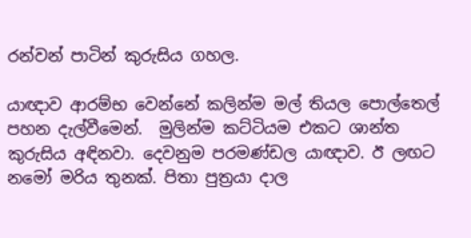රන්වන් පාටින් කුරුසිය ගහල.

යාඥාව ආරම්භ වෙන්නේ කලින්ම මල් තියල පොල්තෙල් පහන දැල්වීමෙන්.  මුලින්ම කට්ටියම එකට ශාන්ත කුරුසිය අඳිනවා. දෙවනුම පරමණ්ඩල යාඥාව. ඊ ලඟට නමෝ මරිය තුනක්. පිතා පුත්‍රයා දාල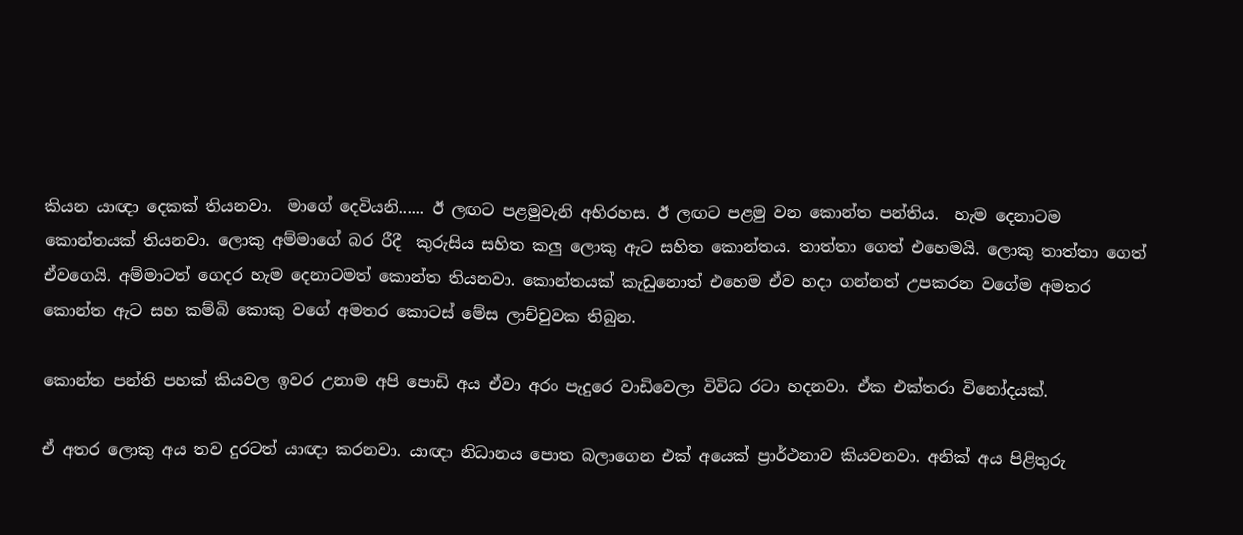කියන යාඥා දෙකක් තියනවා.  මාගේ දෙවියනි...... ඊ ලඟට පළමුවැනි අභිරහස. ඊ ලඟට පළමු වන කොන්ත පන්තිය.  හැම දෙනාටම කොන්තයක් තියනවා. ලොකු අම්මාගේ බර රීදී  කුරුසිය සහිත කලු ලොකු ඇට සහිත කොන්තය. තාත්තා ගෙත් එහෙමයි. ලොකු තාත්තා ගෙත් ඒවගෙයි. අම්මාටත් ගෙදර හැම දෙනාටමත් කොන්ත තියනවා. කොන්තයක් කැඩුනොත් එහෙම ඒව හදා ගන්නත් උපකරන වගේම අමතර කොන්ත ඇට සහ කම්බි කොකු වගේ අමතර කොටස් මේස ලාච්චුවක තිබුන.

කොන්ත පන්ති පහක් කියවල ඉවර උනාම අපි පොඩි අය ඒවා අරං පැදුරෙ වාඩිවෙලා විවිධ රටා හදනවා. ඒක එක්තරා විනෝදයක්.

ඒ අතර ලොකු අය තව දුරටත් යාඥා කරනවා. යාඥා නිධානය පොත බලාගෙන එක් අයෙක් ප්‍රාර්ථනාව කියවනවා. අනික් අය පිළිතුරු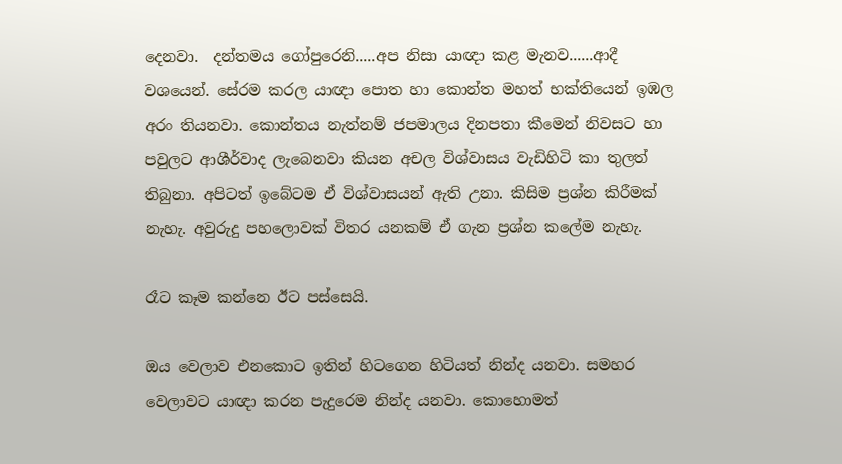දෙනවා.  දන්තමය ගෝපුරෙනි.....අප නිසා යාඥා කළ මැනව......ආදී වශයෙන්. සේරම කරල යාඥා පොත හා කොන්ත මහත් භක්තියෙන් ඉඹල අරං තියනවා. කොන්තය නැත්නම් ජපමාලය දිනපතා කීමෙන් නිවසට හා පවුලට ආශීර්වාද ලැබෙනවා කියන අචල විශ්වාසය වැඩිහිටි කා තුලත් තිබුනා. අපිටත් ඉබේටම ඒ විශ්වාසයන් ඇති උනා. කිසිම ප්‍රශ්න කිරීමක් නැහැ. අවුරුදු පහලොවක් විතර යනකම් ඒ ගැන ප්‍රශ්න කලේම නැහැ.

රෑට කෑම කන්නෙ ඊට පස්සෙයි.

ඔය වෙලාව එනකොට ඉතින් හිටගෙන හිටියත් නින්ද යනවා. සමහර වෙලාවට යාඥා කරන පැදුරෙම නින්ද යනවා. කොහොමත්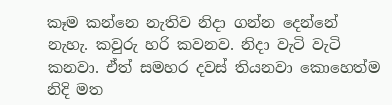කෑම කන්නෙ නැතිව නිදා ගන්න දෙන්නේ නැහැ. කවුරු හරි කවනව. නිදා වැටි වැටි කනවා. ඒත් සමහර දවස් තියනවා කොහෙත්ම නිදි මත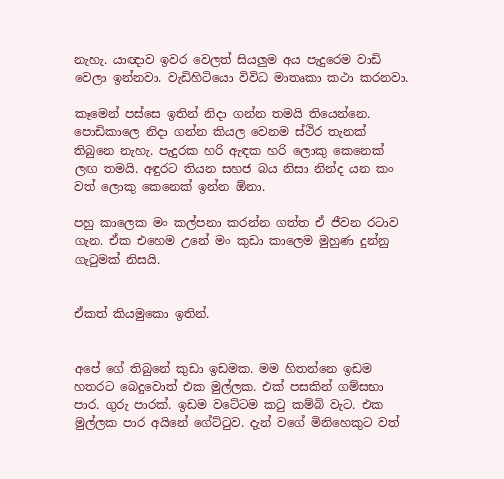නැහැ. යාඥාව ඉවර වෙලත් සියලුම අය පැදුරෙම වාඩි වෙලා ඉන්නවා. වැඩිහිටියො විවිධ මාතෘකා කථා කරනවා.

කෑමෙන් පස්සෙ ඉතින් නිදා ගන්න තමයි තියෙන්නෙ.  පොඩිකාලෙ නිදා ගන්න කියල වෙනම ස්ථිර තැනක් තිබුනෙ නැහැ. පැදුරක හරි ඇඳක හරි ලොකු කෙනෙක් ලඟ තමයි. අඳුරට තියන සහජ බය නිසා නින්ද යන කං වත් ලොකු කෙනෙක් ඉන්න ඕනා.

පහු කාලෙක මං කල්පනා කරන්න ගත්ත ඒ ජීවන රටාව ගැන. ඒක එහෙම උනේ මං කුඩා කාලෙම මුහුණ දුන්නු ගැටුමක් නිසයි.


ඒකත් කියමුකො ඉතින්.


අපේ ගේ තිබුනේ කුඩා ඉඩමක. මම හිතන්නෙ ඉඩම හතරට බෙදුවොත් එක මුල්ලක. එක් පසකින් ගම්සභා පාර. ගුරු පාරක්. ඉඩම වටේටම කටු කම්බි වැට. එක මුල්ලක පාර අයිනේ ගේට්ටුව. දැන් වගේ මිනිහෙකුට වත්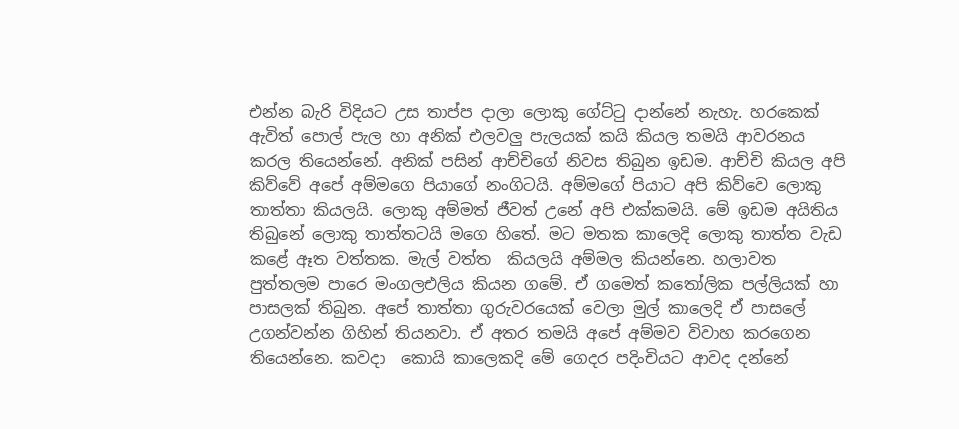එන්න බැරි විදියට උස තාප්ප දාලා ලොකු ගේට්ටු දාන්නේ නැහැ. හරකෙක් ඇවිත් පොල් පැල හා අනික් එලවලු පැලයක් කයි කියල තමයි ආවරනය කරල තියෙන්නේ. අනික් පසින් ආච්චිගේ නිවස තිබුන ඉඩම. ආච්චි කියල අපි කිව්වේ අපේ අම්මගෙ පියාගේ නංගිටයි. අම්මගේ පියාට අපි කිව්වෙ ලොකු තාත්තා කියලයි. ලොකු අම්මත් ජීවත් උනේ අපි එක්කමයි. මේ ඉඩම අයිතිය තිබුනේ ලොකු තාත්තටයි මගෙ හිතේ. මට මතක කාලෙදි ලොකු තාත්ත වැඩ කළේ ඈත වත්තක. මැල් වත්ත  කියලයි අම්මල කියන්නෙ. හලාවත පුත්තලම පාරෙ මංගලඑලිය කියන ගමේ. ඒ ගමෙත් කතෝලික පල්ලියක් හා පාසලක් තිබුන. අපේ තාත්තා ගුරුවරයෙක් වෙලා මුල් කාලෙදි ඒ පාසලේ උගන්වන්න ගිහින් තියනවා. ඒ අතර තමයි අපේ අම්මව විවාහ කරගෙන තියෙන්නෙ. කවදා  කොයි කාලෙකදි මේ ගෙදර පදිංචියට ආවද දන්නේ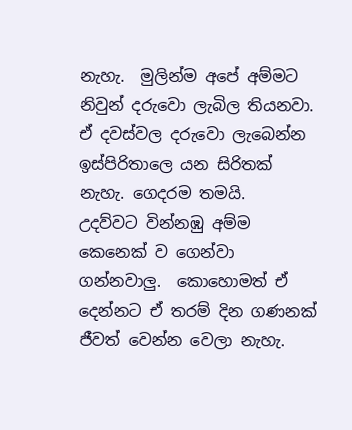නැහැ.  මුලින්ම අපේ අම්මට නිවුන් දරුවො ලැබිල තියනවා. ඒ දවස්වල දරුවො ලැබෙන්න ඉස්පිරිතාලෙ යන සිරිතක් නැහැ. ගෙදරම තමයි.  උදව්වට වින්නඹු අම්ම කෙනෙක් ව ගෙන්වා ගන්නවාලු.  කොහොමත් ඒ දෙන්නට ඒ තරම් දින ගණනක් ජීවත් වෙන්න වෙලා නැහැ.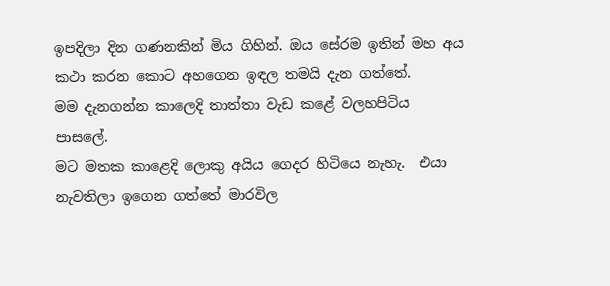ඉපදිලා දින ගණනකින් මිය ගිහින්. ඔය සේරම ඉතින් මහ අය කථා කරන කොට අහගෙන ඉඳල තමයි දැන ගත්තේ.
මම දැනගන්න කාලෙදි තාත්තා වැඩ කළේ වලහපිටිය පාසලේ.
මට මතක කාළෙදි ලොකු අයිය ගෙදර හිටියෙ නැහැ.  එයා නැවතිලා ඉගෙන ගත්තේ මාරවිල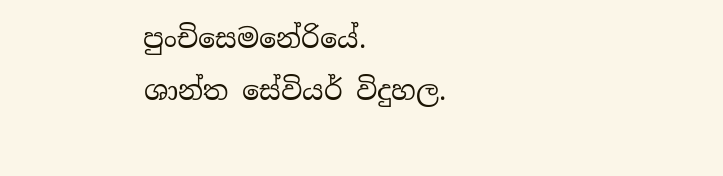පුංචිසෙමනේරියේ. ශාන්ත සේවියර් විදුහල.